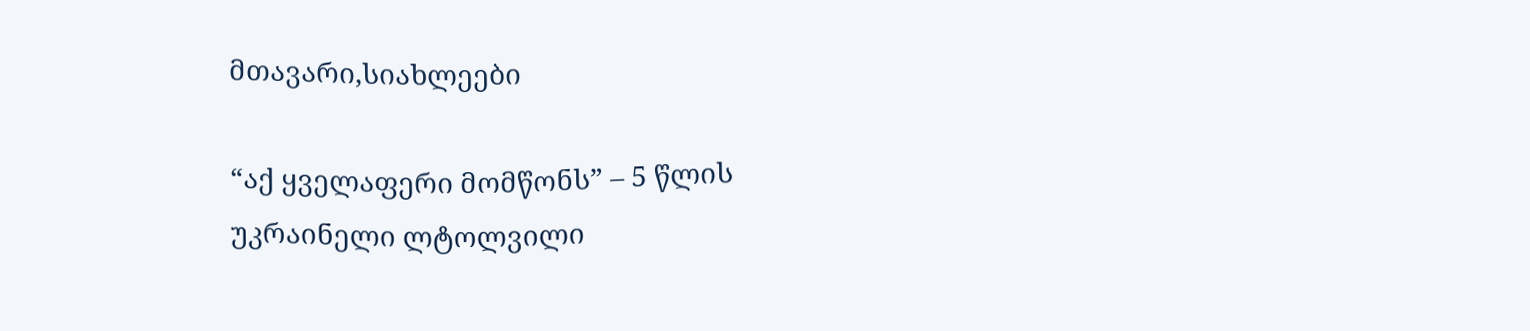მთავარი,სიახლეები

“აქ ყველაფერი მომწონს” – 5 წლის უკრაინელი ლტოლვილი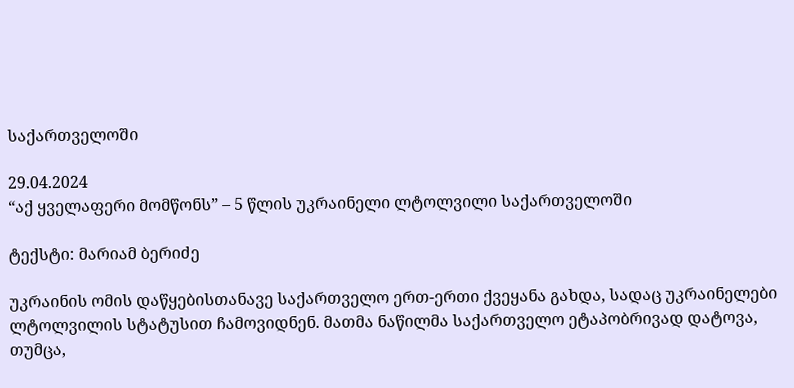საქართველოში

29.04.2024
“აქ ყველაფერი მომწონს” – 5 წლის უკრაინელი ლტოლვილი საქართველოში

ტექსტი: მარიამ ბერიძე

უკრაინის ომის დაწყებისთანავე საქართველო ერთ-ერთი ქვეყანა გახდა, სადაც უკრაინელები ლტოლვილის სტატუსით ჩამოვიდნენ. მათმა ნაწილმა საქართველო ეტაპობრივად დატოვა, თუმცა,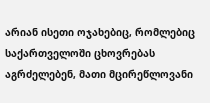არიან ისეთი ოჯახებიც, რომლებიც საქართველოში ცხოვრებას აგრძელებენ, მათი მცირეწლოვანი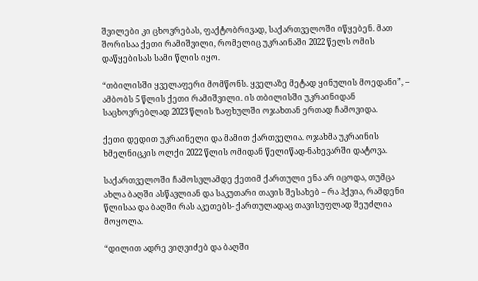შვილები კი ცხოვრებას, ფაქტობრივად, საქართველოში იწყებენ. მათ შორისაა ქეთი რამიშვილი, რომელიც უკრაინაში 2022 წელს ომის დაწყებისას სამი წლის იყო.

“თბილისში ყველაფერი მომწონს. ყველაზე მეტად ყინულის მოედანი”, – ამბობს 5 წლის ქეთი რამიშვილი. ის თბილისში უკრაინიდან საცხოვრებლად 2023 წლის ზაფხულში ოჯახთან ერთად ჩამოვიდა.

ქეთი დედით უკრაინელი და მამით ქართველია. ოჯახმა უკრაინის ხმელნიცკის ოლქი 2022 წლის ომიდან წელიწად-ნახევარში დატოვა.

საქართველოში ჩამოსვლამდე ქეთიმ ქართული ენა არ იცოდა, თუმცა ახლა ბაღში ასწავლიან და საკუთარი თავის შესახებ – რა ჰქვია, რამდენი წლისაა და ბაღში რას აკეთებს- ქართულადაც თავისუფლად შეუძლია მოყოლა.

“დილით ადრე ვიღვიძებ და ბაღში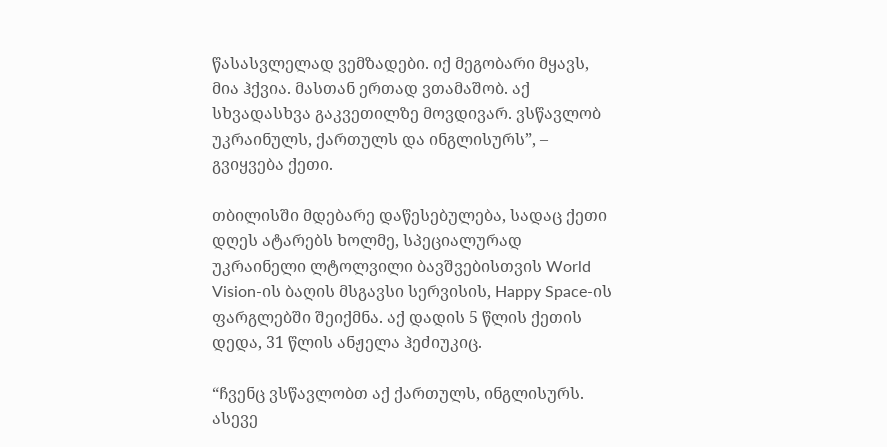წასასვლელად ვემზადები. იქ მეგობარი მყავს, მია ჰქვია. მასთან ერთად ვთამაშობ. აქ სხვადასხვა გაკვეთილზე მოვდივარ. ვსწავლობ უკრაინულს, ქართულს და ინგლისურს”, – გვიყვება ქეთი.

თბილისში მდებარე დაწესებულება, სადაც ქეთი დღეს ატარებს ხოლმე, სპეციალურად უკრაინელი ლტოლვილი ბავშვებისთვის World Vision-ის ბაღის მსგავსი სერვისის, Happy Space-ის ფარგლებში შეიქმნა. აქ დადის 5 წლის ქეთის დედა, 31 წლის ანჟელა ჰეძიუკიც.

“ჩვენც ვსწავლობთ აქ ქართულს, ინგლისურს. ასევე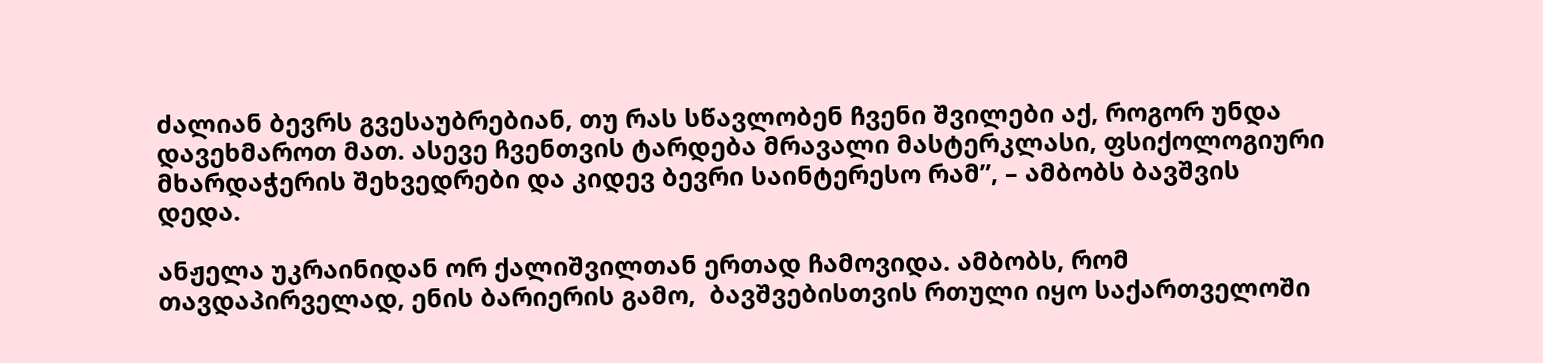ძალიან ბევრს გვესაუბრებიან, თუ რას სწავლობენ ჩვენი შვილები აქ, როგორ უნდა დავეხმაროთ მათ. ასევე ჩვენთვის ტარდება მრავალი მასტერკლასი, ფსიქოლოგიური მხარდაჭერის შეხვედრები და კიდევ ბევრი საინტერესო რამ”, – ამბობს ბავშვის დედა.

ანჟელა უკრაინიდან ორ ქალიშვილთან ერთად ჩამოვიდა. ამბობს, რომ თავდაპირველად, ენის ბარიერის გამო,  ბავშვებისთვის რთული იყო საქართველოში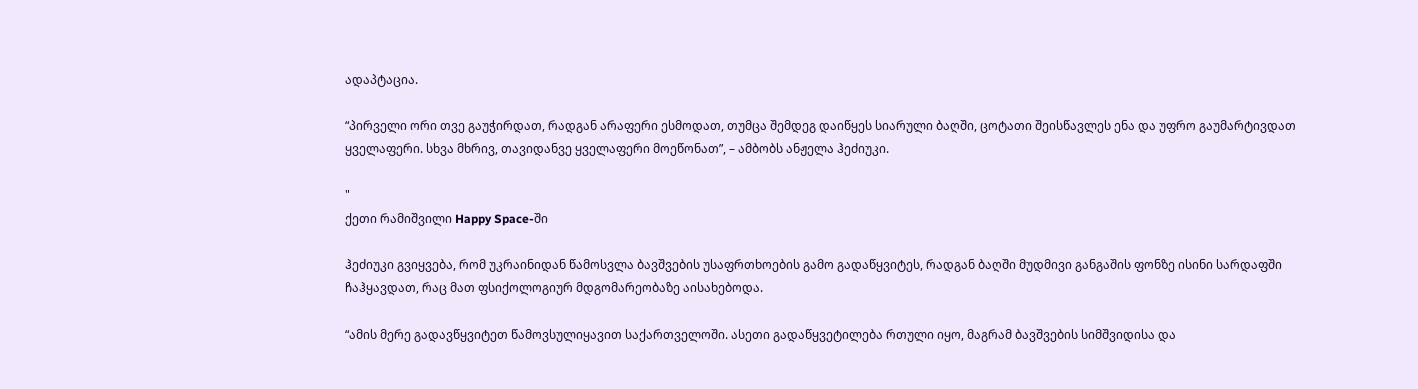ადაპტაცია.

“პირველი ორი თვე გაუჭირდათ, რადგან არაფერი ესმოდათ, თუმცა შემდეგ დაიწყეს სიარული ბაღში, ცოტათი შეისწავლეს ენა და უფრო გაუმარტივდათ ყველაფერი. სხვა მხრივ, თავიდანვე ყველაფერი მოეწონათ”, – ამბობს ანჟელა ჰეძიუკი.

"
ქეთი რამიშვილი Happy Space-ში

ჰეძიუკი გვიყვება, რომ უკრაინიდან წამოსვლა ბავშვების უსაფრთხოების გამო გადაწყვიტეს, რადგან ბაღში მუდმივი განგაშის ფონზე ისინი სარდაფში ჩაჰყავდათ, რაც მათ ფსიქოლოგიურ მდგომარეობაზე აისახებოდა.

“ამის მერე გადავწყვიტეთ წამოვსულიყავით საქართველოში. ასეთი გადაწყვეტილება რთული იყო, მაგრამ ბავშვების სიმშვიდისა და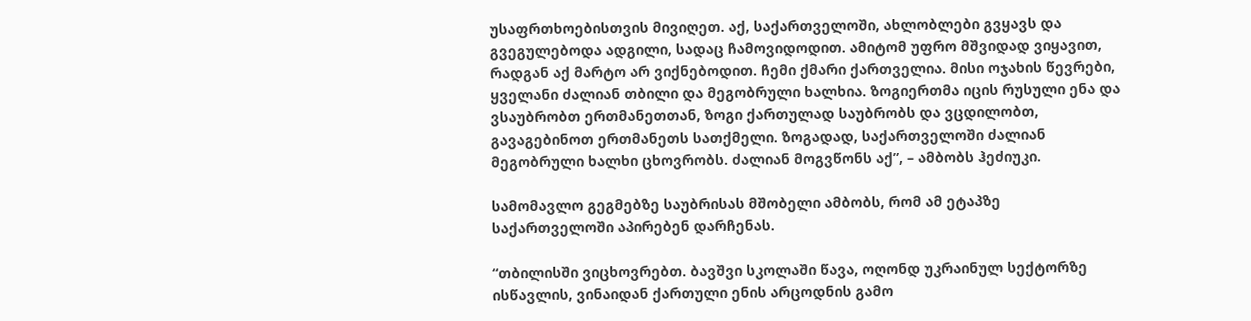უსაფრთხოებისთვის მივიღეთ. აქ, საქართველოში, ახლობლები გვყავს და გვეგულებოდა ადგილი, სადაც ჩამოვიდოდით. ამიტომ უფრო მშვიდად ვიყავით, რადგან აქ მარტო არ ვიქნებოდით. ჩემი ქმარი ქართველია. მისი ოჯახის წევრები, ყველანი ძალიან თბილი და მეგობრული ხალხია. ზოგიერთმა იცის რუსული ენა და ვსაუბრობთ ერთმანეთთან, ზოგი ქართულად საუბრობს და ვცდილობთ, გავაგებინოთ ერთმანეთს სათქმელი. ზოგადად, საქართველოში ძალიან მეგობრული ხალხი ცხოვრობს. ძალიან მოგვწონს აქ”, – ამბობს ჰეძიუკი.

სამომავლო გეგმებზე საუბრისას მშობელი ამბობს, რომ ამ ეტაპზე საქართველოში აპირებენ დარჩენას.

“თბილისში ვიცხოვრებთ. ბავშვი სკოლაში წავა, ოღონდ უკრაინულ სექტორზე ისწავლის, ვინაიდან ქართული ენის არცოდნის გამო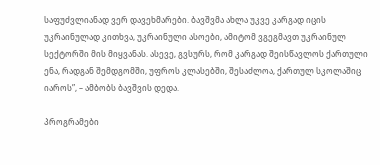საფუძვლიანად ვერ დავეხმარები. ბავშვმა ახლა უკვე კარგად იცის უკრაინულად კითხვა, უკრაინული ასოები, ამიტომ ვგეგმავთ უკრაინულ სექტორში მის მიყვანას. ასევე, გვსურს, რომ კარგად შეისწავლოს ქართული ენა, რადგან შემდგომში, უფროს კლასებში, შესაძლოა, ქართულ სკოლაშიც იაროს”, – ამბობს ბავშვის დედა.

პროგრამები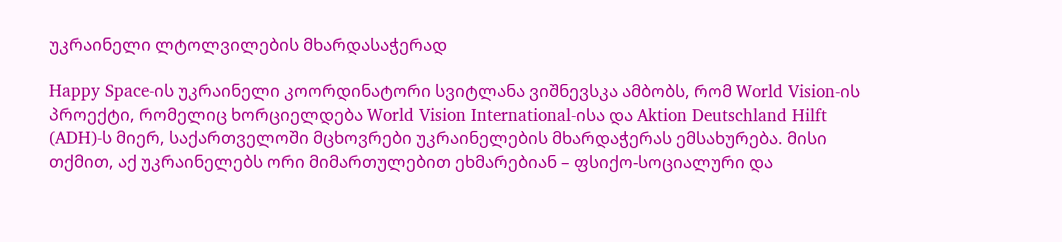უკრაინელი ლტოლვილების მხარდასაჭერად

Happy Space-ის უკრაინელი კოორდინატორი სვიტლანა ვიშნევსკა ამბობს, რომ World Vision-ის პროექტი, რომელიც ხორციელდება World Vision International-ისა და Aktion Deutschland Hilft (ADH)-ს მიერ, საქართველოში მცხოვრები უკრაინელების მხარდაჭერას ემსახურება. მისი თქმით, აქ უკრაინელებს ორი მიმართულებით ეხმარებიან – ფსიქო-სოციალური და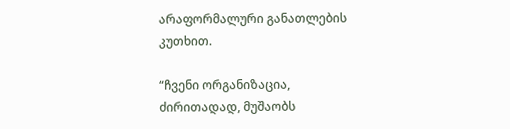არაფორმალური განათლების კუთხით.

“ჩვენი ორგანიზაცია, ძირითადად, მუშაობს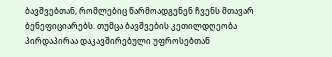ბავშვებთან, რომლებიც წარმოადგენენ ჩვენს მთავარ ბენეფიციარებს. თუმცა ბავშვების კეთილდღეობა პირდაპირაა დაკავშირებული უფროსებთან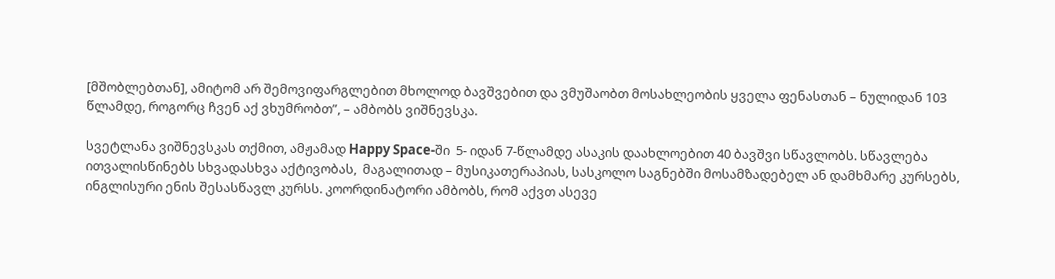[მშობლებთან], ამიტომ არ შემოვიფარგლებით მხოლოდ ბავშვებით და ვმუშაობთ მოსახლეობის ყველა ფენასთან – ნულიდან 103 წლამდე, როგორც ჩვენ აქ ვხუმრობთ”, – ამბობს ვიშნევსკა.

სვეტლანა ვიშნევსკას თქმით, ამჟამად Happy Space-ში  5- იდან 7-წლამდე ასაკის დაახლოებით 40 ბავშვი სწავლობს. სწავლება ითვალისწინებს სხვადასხვა აქტივობას,  მაგალითად – მუსიკათერაპიას, სასკოლო საგნებში მოსამზადებელ ან დამხმარე კურსებს, ინგლისური ენის შესასწავლ კურსს. კოორდინატორი ამბობს, რომ აქვთ ასევე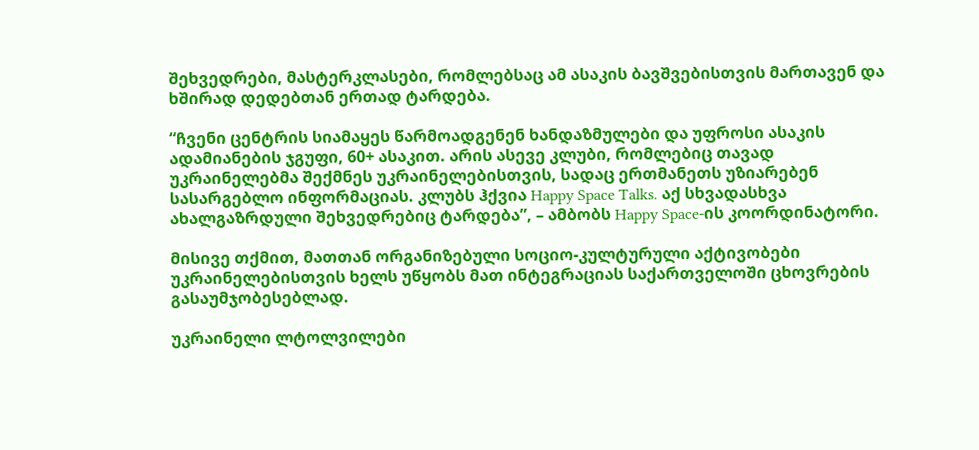შეხვედრები, მასტერკლასები, რომლებსაც ამ ასაკის ბავშვებისთვის მართავენ და ხშირად დედებთან ერთად ტარდება.

“ჩვენი ცენტრის სიამაყეს წარმოადგენენ ხანდაზმულები და უფროსი ასაკის ადამიანების ჯგუფი, 60+ ასაკით. არის ასევე კლუბი, რომლებიც თავად უკრაინელებმა შექმნეს უკრაინელებისთვის, სადაც ერთმანეთს უზიარებენ სასარგებლო ინფორმაციას. კლუბს ჰქვია Happy Space Talks. აქ სხვადასხვა ახალგაზრდული შეხვედრებიც ტარდება”, – ამბობს Happy Space-ის კოორდინატორი.

მისივე თქმით, მათთან ორგანიზებული სოციო-კულტურული აქტივობები უკრაინელებისთვის ხელს უწყობს მათ ინტეგრაციას საქართველოში ცხოვრების გასაუმჯობესებლად.

უკრაინელი ლტოლვილები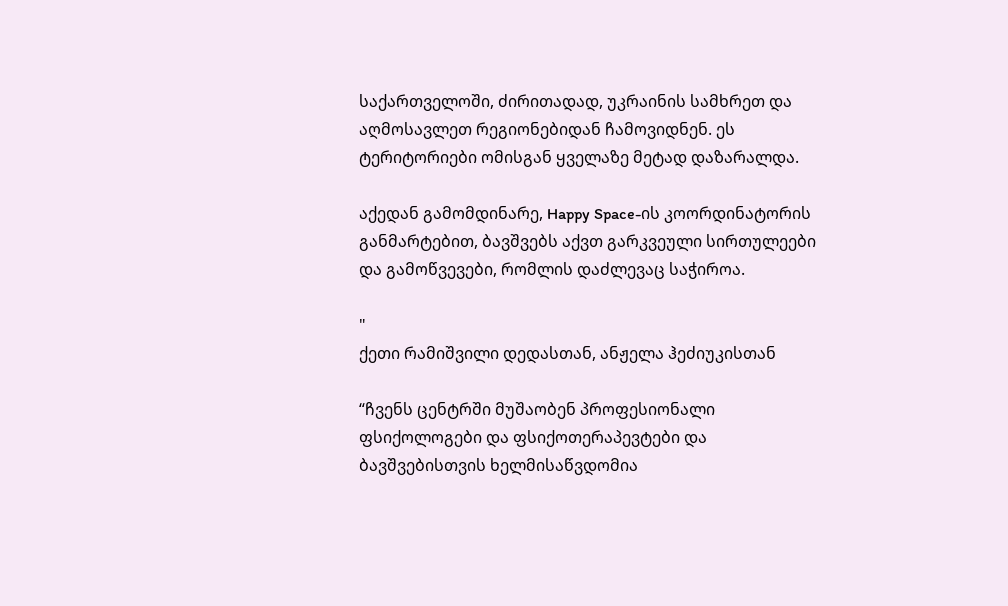საქართველოში, ძირითადად, უკრაინის სამხრეთ და აღმოსავლეთ რეგიონებიდან ჩამოვიდნენ. ეს ტერიტორიები ომისგან ყველაზე მეტად დაზარალდა.

აქედან გამომდინარე, Happy Space-ის კოორდინატორის განმარტებით, ბავშვებს აქვთ გარკვეული სირთულეები და გამოწვევები, რომლის დაძლევაც საჭიროა.

"
ქეთი რამიშვილი დედასთან, ანჟელა ჰეძიუკისთან

“ჩვენს ცენტრში მუშაობენ პროფესიონალი ფსიქოლოგები და ფსიქოთერაპევტები და ბავშვებისთვის ხელმისაწვდომია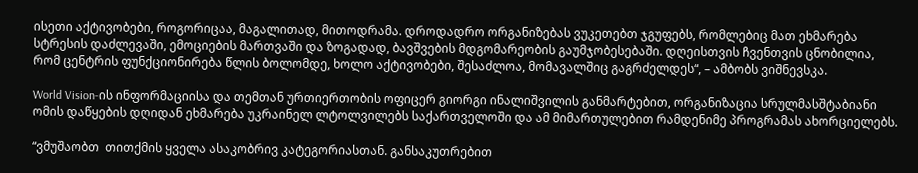ისეთი აქტივობები, როგორიცაა, მაგალითად, მითოდრამა. დროდადრო ორგანიზებას ვუკეთებთ ჯგუფებს, რომლებიც მათ ეხმარება სტრესის დაძლევაში, ემოციების მართვაში და ზოგადად, ბავშვების მდგომარეობის გაუმჯობესებაში. დღეისთვის ჩვენთვის ცნობილია, რომ ცენტრის ფუნქციონირება წლის ბოლომდე, ხოლო აქტივობები, შესაძლოა, მომავალშიც გაგრძელდეს“, – ამბობს ვიშნევსკა.

World Vision-ის ინფორმაციისა და თემთან ურთიერთობის ოფიცერ გიორგი ინალიშვილის განმარტებით, ორგანიზაცია სრულმასშტაბიანი ომის დაწყების დღიდან ეხმარება უკრაინელ ლტოლვილებს საქართველოში და ამ მიმართულებით რამდენიმე პროგრამას ახორციელებს.

“ვმუშაობთ  თითქმის ყველა ასაკობრივ კატეგორიასთან. განსაკუთრებით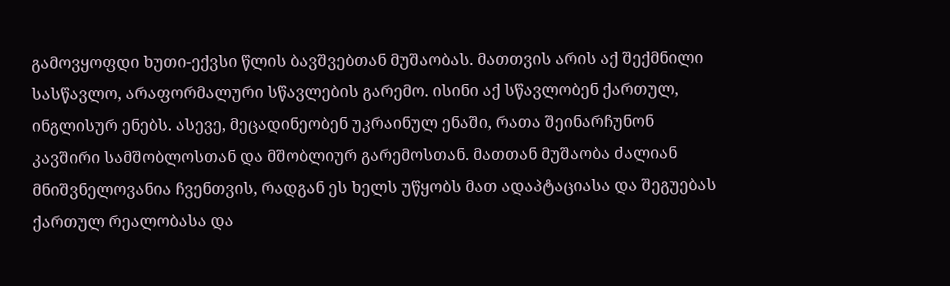გამოვყოფდი ხუთი-ექვსი წლის ბავშვებთან მუშაობას. მათთვის არის აქ შექმნილი სასწავლო, არაფორმალური სწავლების გარემო. ისინი აქ სწავლობენ ქართულ, ინგლისურ ენებს. ასევე, მეცადინეობენ უკრაინულ ენაში, რათა შეინარჩუნონ კავშირი სამშობლოსთან და მშობლიურ გარემოსთან. მათთან მუშაობა ძალიან მნიშვნელოვანია ჩვენთვის, რადგან ეს ხელს უწყობს მათ ადაპტაციასა და შეგუებას ქართულ რეალობასა და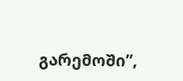გარემოში”,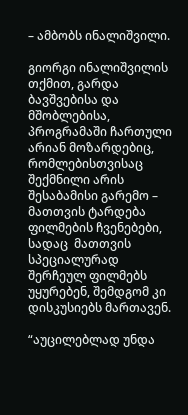– ამბობს ინალიშვილი.

გიორგი ინალიშვილის თქმით, გარდა ბავშვებისა და მშობლებისა, პროგრამაში ჩართული არიან მოზარდებიც, რომლებისთვისაც შექმნილი არის შესაბამისი გარემო – მათთვის ტარდება ფილმების ჩვენებები, სადაც  მათთვის სპეციალურად შერჩეულ ფილმებს უყურებენ, შემდგომ კი დისკუსიებს მართავენ.

“აუცილებლად უნდა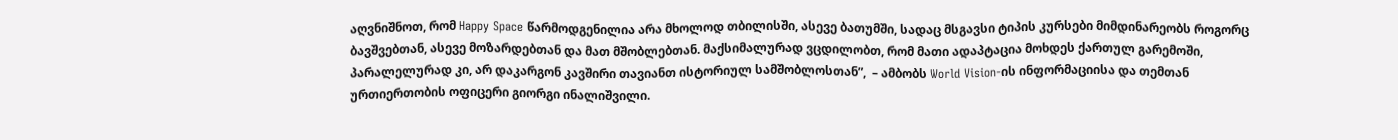აღვნიშნოთ, რომ Happy Space წარმოდგენილია არა მხოლოდ თბილისში, ასევე ბათუმში, სადაც მსგავსი ტიპის კურსები მიმდინარეობს როგორც ბავშვებთან, ასევე მოზარდებთან და მათ მშობლებთან. მაქსიმალურად ვცდილობთ, რომ მათი ადაპტაცია მოხდეს ქართულ გარემოში, პარალელურად კი, არ დაკარგონ კავშირი თავიანთ ისტორიულ სამშობლოსთან”,  – ამბობს World Vision-ის ინფორმაციისა და თემთან ურთიერთობის ოფიცერი გიორგი ინალიშვილი.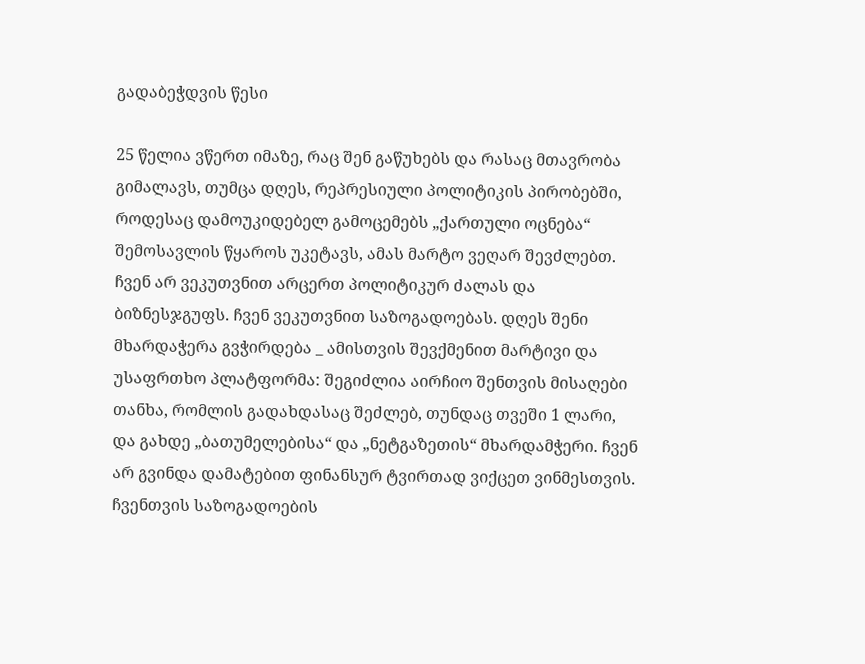გადაბეჭდვის წესი

25 წელია ვწერთ იმაზე, რაც შენ გაწუხებს და რასაც მთავრობა გიმალავს, თუმცა დღეს, რეპრესიული პოლიტიკის პირობებში, როდესაც დამოუკიდებელ გამოცემებს „ქართული ოცნება“ შემოსავლის წყაროს უკეტავს, ამას მარტო ვეღარ შევძლებთ. ჩვენ არ ვეკუთვნით არცერთ პოლიტიკურ ძალას და ბიზნესჯგუფს. ჩვენ ვეკუთვნით საზოგადოებას. დღეს შენი მხარდაჭერა გვჭირდება _ ამისთვის შევქმენით მარტივი და უსაფრთხო პლატფორმა: შეგიძლია აირჩიო შენთვის მისაღები თანხა, რომლის გადახდასაც შეძლებ, თუნდაც თვეში 1 ლარი, და გახდე „ბათუმელებისა“ და „ნეტგაზეთის“ მხარდამჭერი. ჩვენ არ გვინდა დამატებით ფინანსურ ტვირთად ვიქცეთ ვინმესთვის. ჩვენთვის საზოგადოების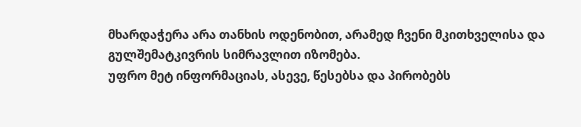მხარდაჭერა არა თანხის ოდენობით, არამედ ჩვენი მკითხველისა და გულშემატკივრის სიმრავლით იზომება.
უფრო მეტ ინფორმაციას, ასევე, წესებსა და პირობებს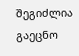შეგიძლია გაეცნო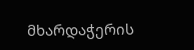მხარდაჭერის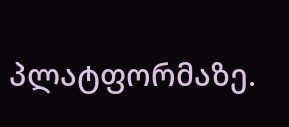პლატფორმაზე.